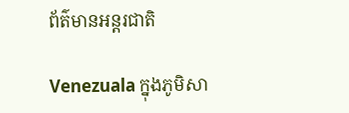ព័ត៌មានអន្តរជាតិ

Venezuala ក្នុងភូមិសា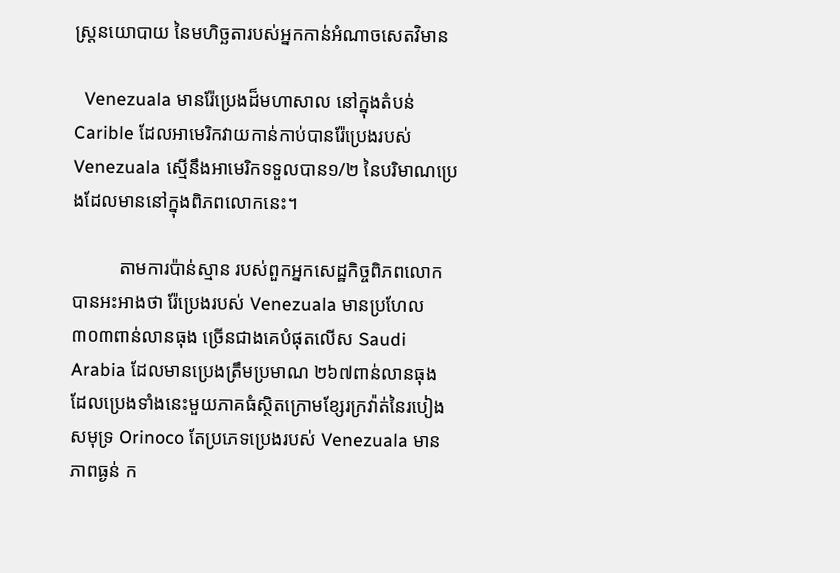ស្ត្រនយោបាយ នៃមហិច្ឆតារបស់អ្នកកាន់អំណាចសេតវិមាន

  Venezuala មានរ៉ែប្រេងដ៏មហាសាល នៅក្នុងតំបន់ Carible ដែលអាមេរិកវាយកាន់កាប់បានរ៉ែប្រេងរបស់ Venezuala ស្មើនឹងអាមេរិកទទួលបាន១/២ នៃបរិមាណប្រេងដែលមាននៅក្នុងពិភពលោកនេះ។

          តាមការប៉ាន់ស្មាន របស់ពួកអ្នកសេដ្ឋកិច្ចពិភពលោក បានអះអាងថា រ៉ែប្រេងរបស់ Venezuala មានប្រហែល ៣០៣ពាន់លានធុង ច្រើនជាងគេបំផុតលើស Saudi Arabia ដែលមានប្រេងត្រឹមប្រមាណ ២៦៧ពាន់លានធុង ដែលប្រេងទាំងនេះមួយភាគធំស្ថិតក្រោមខ្សែរក្រវ៉ាត់នៃរបៀងសមុទ្រ Orinoco តែប្រភេទប្រេងរបស់ Venezuala មានភាពធ្ងន់ ក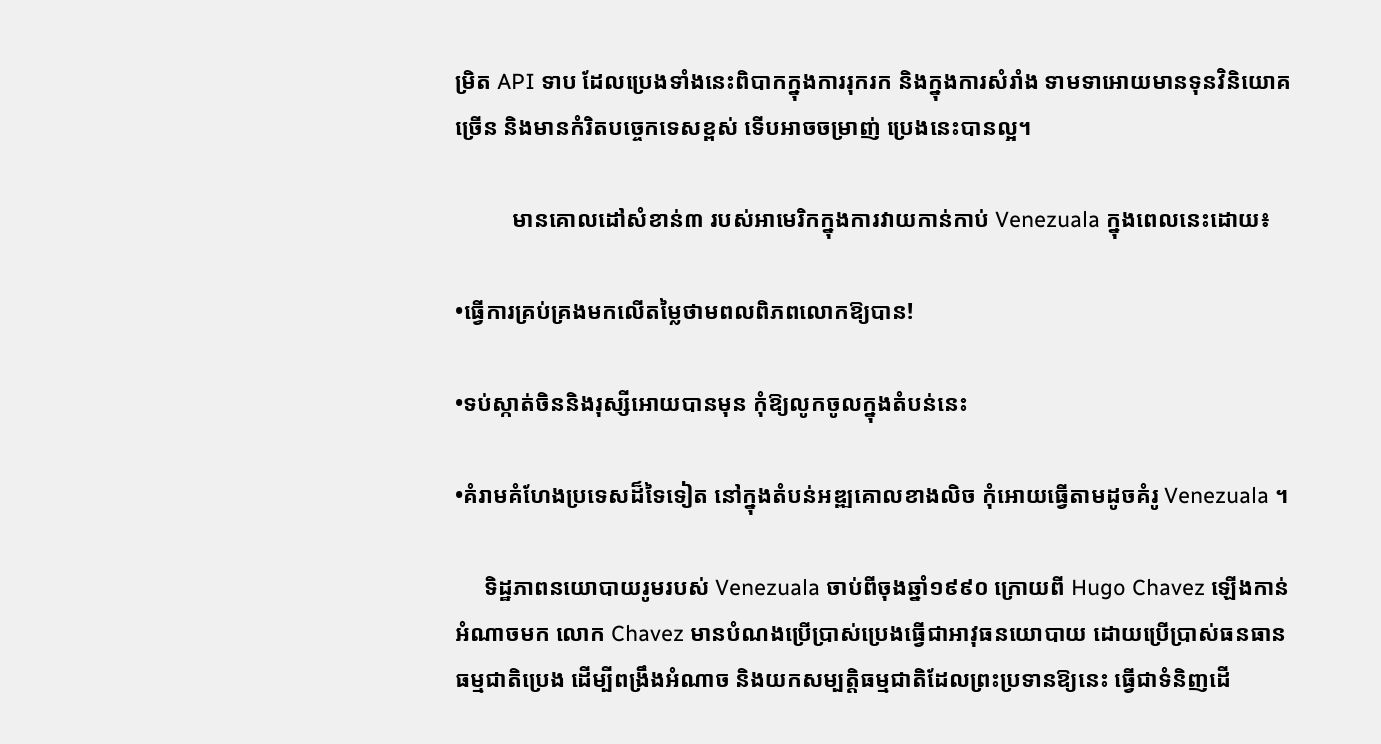ម្រិត API ទាប ដែលប្រេងទាំងនេះពិបាកក្នុងការរុករក និងក្នុងការសំរាំង ទាមទាអោយមានទុនវិនិយោគច្រើន និងមានកំរិតបច្ចេកទេសខ្ពស់ ទើបអាចចម្រាញ់ ប្រេងនេះបានល្អ។

          មានគោលដៅសំខាន់៣ របស់អាមេរិកក្នុងការវាយកាន់កាប់ Venezuala ក្នុងពេលនេះដោយ៖

•ធ្វើការគ្រប់គ្រងមកលើតម្លៃថាមពលពិភពលោកឱ្យបាន!

•ទប់ស្កាត់ចិននិងរុស្សីអោយបានមុន កុំឱ្យលូកចូលក្នុងតំបន់នេះ

•គំរាមគំហែងប្រទេសដ៏ទៃទៀត នៅក្នុងតំបន់អឌ្ឍគោលខាងលិច កុំអោយធ្វើតាមដូចគំរូ Venezuala ។

     ទិដ្ឋភាពនយោបាយរូមរបស់ Venezuala ចាប់ពីចុងឆ្នាំ១៩៩០ ក្រោយពី Hugo Chavez ឡើងកាន់អំណាចមក លោក Chavez មានបំណងប្រើប្រាស់ប្រេងធ្វើជាអាវុធនយោបាយ ដោយប្រើប្រាស់ធនធានធម្មជាតិប្រេង ដើម្បីពង្រឹងអំណាច និងយកសម្បត្តិធម្មជាតិដែលព្រះប្រទានឱ្យនេះ ធ្វើជាទំនិញដើ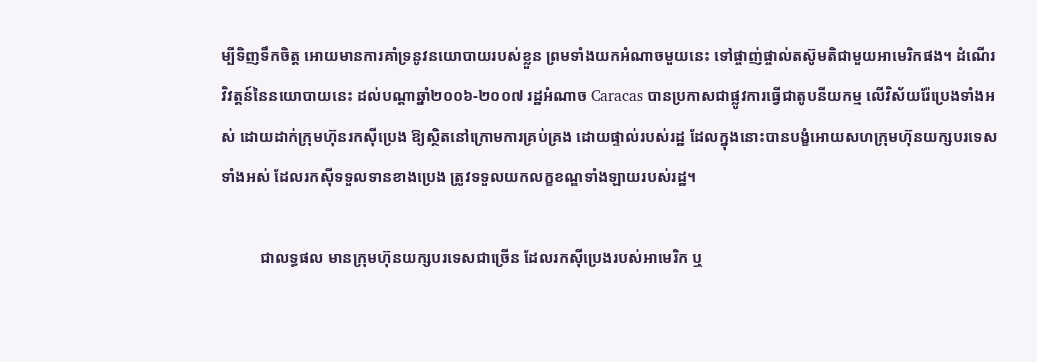ម្បីទិញទឹកចិត្ត អោយមានការគាំទ្រនូវនយោបាយរបស់ខ្លួន ព្រមទាំងយកអំណាចមួយនេះ ទៅផ្ចាញ់ផ្ចាល់តស៊ូមតិជាមួយអាមេរិកផង។ ដំណើរវិវត្តន៍នៃនយោបាយនេះ ដល់បណ្ដាឆ្នាំ២០០៦-២០០៧ រដ្ឋអំណាច Caracas បានប្រកាសជាផ្លូវការធ្វើជាតូបនីយកម្ម លើវិស័យរ៉ែប្រេងទាំងអស់ ដោយដាក់ក្រុមហ៊ុនរកស៊ីប្រេង ឱ្យស្ថិតនៅក្រោមការគ្រប់គ្រង ដោយផ្ទាល់របស់រដ្ឋ ដែលក្នុងនោះបានបង្ខំអោយសហក្រុមហ៊ុនយក្សបរទេសទាំងអស់ ដែលរកស៊ីទទួលទានខាងប្រេង ត្រូវទទួលយកលក្ខខណ្ឌទាំងឡាយរបស់រដ្ឋ។

          ជាលទ្ធផល មានក្រុមហ៊ុនយក្សបរទេសជាច្រើន ដែលរកស៊ីប្រេងរបស់អាមេរិក ឬ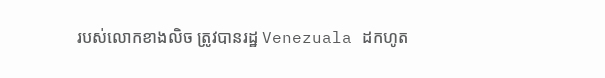របស់លោកខាងលិច ត្រូវបានរដ្ឋ Venezuala ដកហូត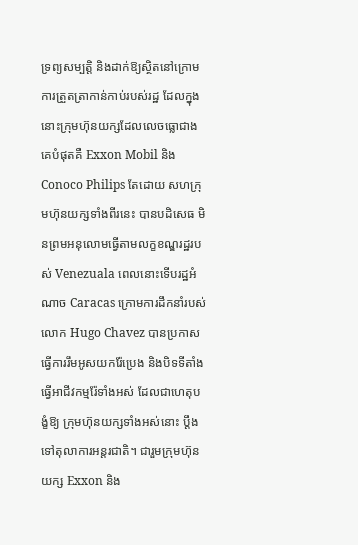ទ្រព្យសម្បត្តិ និងដាក់ឱ្យស្ថិតនៅក្រោមការត្រួតត្រាកាន់កាប់របស់រដ្ឋ ដែលក្នុងនោះក្រុមហ៊ុនយក្សដែលលេចធ្លោជាងគេបំផុតគឺ Exxon Mobil និង Conoco Philips តែដោយ សហក្រុមហ៊ុនយក្សទាំងពីរនេះ បានបដិសេធ មិនព្រមអនុលោមធ្វើតាមលក្ខខណ្ឌរដ្ឋរបស់ Venezuala ពេលនោះទើបរដ្ឋអំណាច Caracas ក្រោមការដឹកនាំរបស់លោក Hugo Chavez បានប្រកាសធ្វើការរឹមអូសយករ៉ែប្រេង និងបិទទីតាំងធ្វើអាជីវកម្មរ៉ែទាំងអស់ ដែលជាហេតុបង្ខំឱ្យ ក្រុមហ៊ុនយក្សទាំងអស់នោះ ប្ដឹងទៅតុលាការអន្តរជាតិ។ ជារួមក្រុមហ៊ុនយក្ស Exxon និង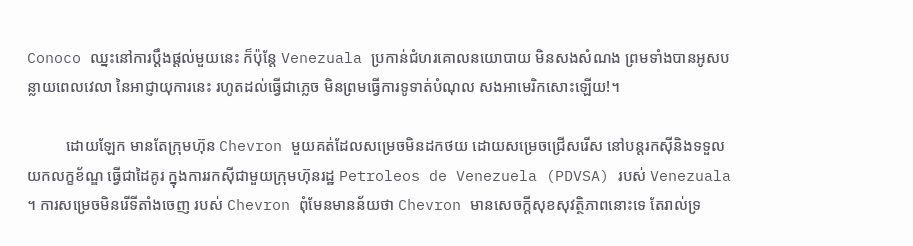Conoco ឈ្នះនៅការប្ដឹងផ្ដល់មួយនេះ ក៏ប៉ុន្តែ Venezuala ប្រកាន់ជំហរគោលនយោបាយ មិនសងសំណង ព្រមទាំងបានអូសបន្លាយពេលវេលា នៃអាជ្ញាយុការនេះ រហូតដល់ធ្វើជាភ្លេច មិនព្រមធ្វើការទូទាត់បំណុល សងអាមេរិកសោះឡើយ!។

          ដោយឡែក មានតែក្រុមហ៊ុន Chevron មួយគត់ដែលសម្រេចមិនដកថយ ដោយសម្រេចជ្រើសរើស នៅបន្តរកស៊ីនិងទទួលយកលក្ខខ័ណ្ឌ ធ្វើជាដៃគូរ ក្នុងការរកស៊ីជាមួយក្រុមហ៊ុនរដ្ឋ Petroleos de Venezuela (PDVSA) របស់ Venezuala ។ ការសម្រេចមិនរើទីតាំងចេញ របស់ Chevron ពុំមែនមានន័យថា Chevron មានសេចក្ដីសុខសុវត្ថិភាពនោះទេ តែរាល់ទ្រ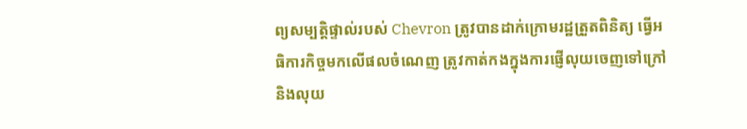ព្យសម្បត្តិផ្ទាល់របស់ Chevron ត្រូវបានដាក់ក្រោមរដ្ឋត្រួតពិនិត្យ ធ្វើអធិការកិច្ចមកលើផលចំណេញ ត្រូវកាត់កងក្នុងការផ្ញើលុយចេញទៅក្រៅ និងលុយ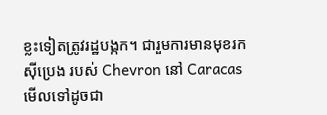ខ្លះទៀតត្រូវរដ្ឋបង្កក។ ជារួមការមានមុខរកស៊ីប្រេង របស់ Chevron នៅ Caracas មើលទៅដូចជា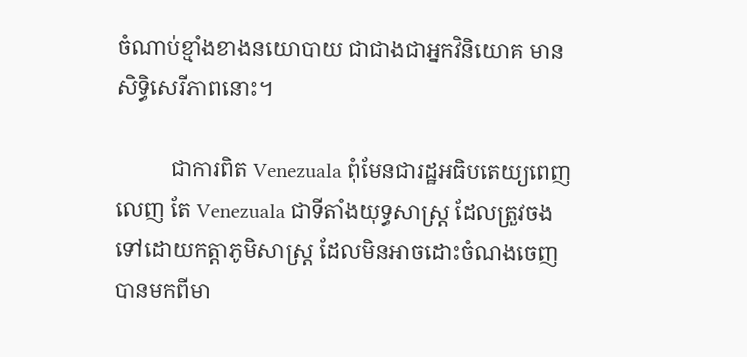ចំណាប់ខ្មាំងខាងនយោបាយ ជាជាងជាអ្នកវិនិយោគ មានសិទ្ធិសេរីភាពនោះ។

          ជាការពិត Venezuala ពុំមែនជារដ្ឋអធិបតេយ្យពេញលេញ តែ Venezuala ជាទីតាំងយុទ្ធសាស្ត្រ ដែលត្រួវចងទៅដោយកត្តាភូមិសាស្ត្រ ដែលមិនអាចដោះចំណងចេញ បានមកពីមា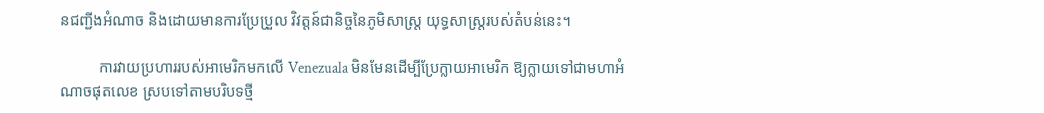នជញ្ជីងអំណាច និងដោយមានការប្រែប្រួល វិវត្តន៍ជានិច្ចនៃភូមិសាស្រ្ត យុទ្ធសាស្រ្តរបស់តំបន់នេះ។

          ការវាយប្រហាររបស់អាមេរិកមកលើ Venezuala មិនមែនដើម្បីប្រែក្លាយអាមេរិក ឱ្យក្លាយទៅជាមហាអំណាចផុតលេខ ស្របទៅតាមបរិបទថ្មី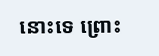នោះទេ ព្រោះ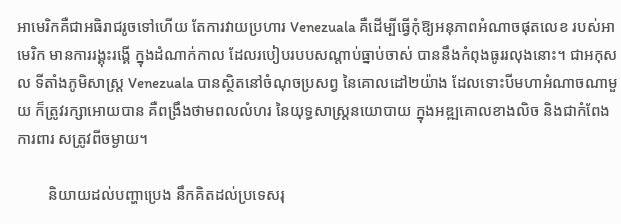អាមេរិកគឺជាអធិរាជរូចទៅហើយ តែការវាយប្រហារ Venezuala គឺដើម្បីធ្វើកុំឱ្យអនុភាពអំណាចផុតលេខ របស់អាមេរិក មានការរង្គុះរង្គើ ក្នុងដំណាក់កាល ដែលរបៀបរបបសណ្ដាប់ធ្នាប់ចាស់ បាននឹងកំពុងធូររលុងនោះ។ ជាអកុសល ទីតាំងភូមិសាស្រ្ត Venezuala បានស្ថិតនៅចំណុចប្រសព្វ នៃគោលដៅ២យ៉ាង ដែលទោះបីមហាអំណាចណាមួយ ក៏ត្រូវរក្សាអោយបាន គឺពង្រឹងថាមពលលំហរ នៃយុទ្ធសាស្ត្រនយោបាយ ក្នុងអឌ្ឍគោលខាងលិច និងជាកំពែងការពារ សត្រូវពីចម្ងាយ។

        និយាយដល់បញ្ហាប្រេង នឹកគិតដល់ប្រទេសរុ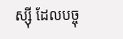ស្ស៊ី ដែលបច្ចុ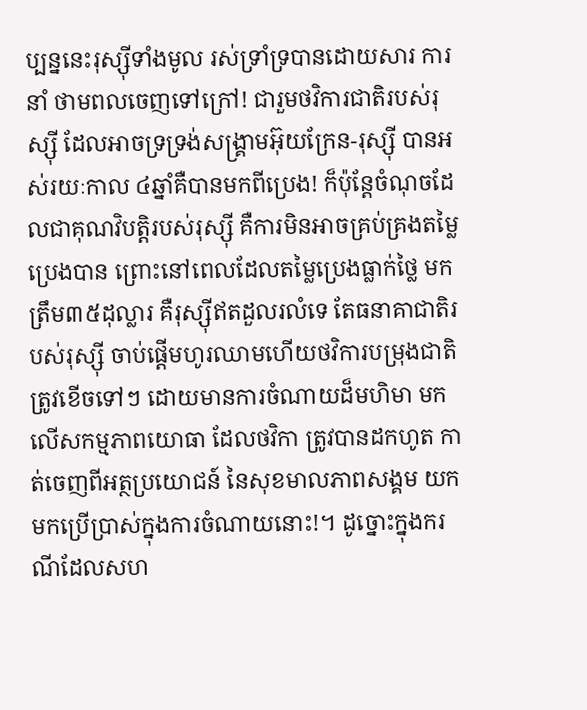ប្បន្ននេះរុស្ស៊ីទាំងមូល រស់ទ្រាំទ្របានដោយសារ ការនាំ ថាមពលចេញទៅក្រៅ! ជារួមថវិការជាតិរបស់រុស្ស៊ី ដែលអាចទ្រទ្រង់សង្គ្រាមអ៊ុយក្រែន-រុស្ស៊ី បានអស់រយៈកាល ៤ឆ្នាំគឺបានមកពីប្រេង! ក៏ប៉ុន្តែចំណុចដែលជាគុណវិបត្តិរបស់រុស្ស៊ី គឺការមិនអាចគ្រប់គ្រងតម្លៃប្រេងបាន ព្រោះនៅពេលដែលតម្លៃប្រេងធ្លាក់ថ្លៃ មកត្រឹម៣៥ដុល្លារ គឺរុស្ស៊ីឥតដួលរលំទេ តែធនាគាជាតិរបស់រុស្ស៊ី ចាប់ផ្ដើមហូរឈាមហើយថវិការបម្រុងជាតិត្រូវខើចទៅៗ ដោយមានការចំណាយដ៏មហិមា មកលើសកម្មភាពយោធា ដែលថវិកា ត្រូវបានដកហូត កាត់ចេញពីអត្ថប្រយោជន៍ នៃសុខមាលភាពសង្គម យកមកប្រើប្រាស់ក្នុងការចំណាយនោះ!។ ដូច្នោះក្នុងករណីដែលសហ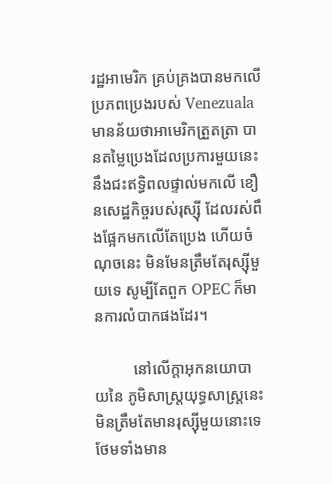រដ្ឋអាមេរិក គ្រប់គ្រងបានមកលើ ប្រភពប្រេងរបស់ Venezuala មានន័យថាអាមេរិកត្រួតត្រា បានតម្លៃប្រេងដែលប្រការមួយនេះ នឹងជះឥទ្ធិពលផ្ទាល់មកលើ ខឿនសេដ្ឋកិច្ចរបស់រុស្ស៊ី ដែលរស់ពឹងផ្អែកមកលើតែប្រេង ហើយចំណុចនេះ មិនមែនត្រឹមតែរុស្ស៊ីមួយទេ សូម្បីតែពួក OPEC ក៏មានការលំបាកផងដែរ។

          នៅលើក្ដាអុកនយោបាយនៃ ភូមិសាស្ត្រយុទ្ធសាស្ត្រនេះ មិនត្រឹមតែមានរុស្ស៊ីមួយនោះទេ ថែមទាំងមាន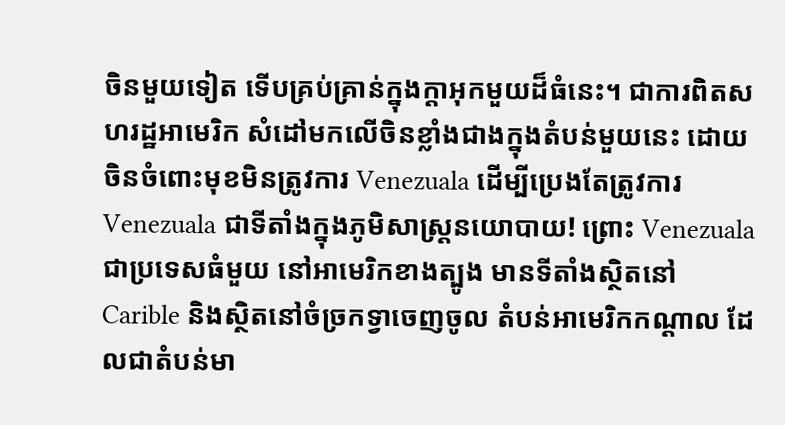ចិនមួយទៀត ទើបគ្រប់គា្រន់ក្នុងក្ដាអុកមួយដ៏ធំនេះ។ ជាការពិតសហរដ្ឋអាមេរិក សំដៅមកលើចិនខ្លាំងជាងក្នុងតំបន់មួយនេះ ដោយចិនចំពោះមុខមិនត្រូវការ Venezuala ដើម្បីប្រេងតែត្រូវការ Venezuala ជាទីតាំងក្នុងភូមិសាស្ត្រនយោបាយ! ព្រោះ Venezuala ជាប្រទេសធំមួយ នៅអាមេរិកខាងត្បូង មានទីតាំងស្ថិតនៅ Carible និងស្ថិតនៅចំច្រកទ្វាចេញចូល តំបន់អាមេរិកកណ្ដាល ដែលជាតំបន់មា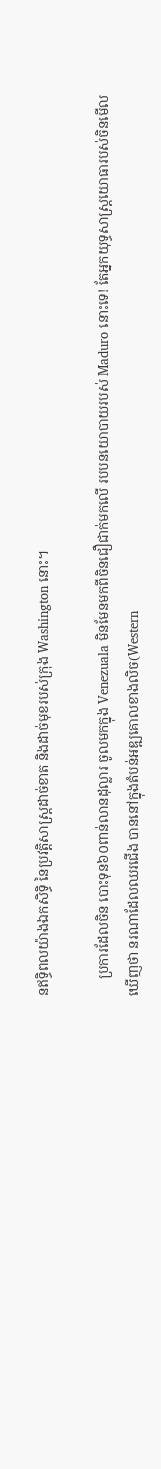នឥទ្ធិពលយ៉ាងឯកសិទ្ធិ នៃប្រវត្តិសាស្ត្រដាច់ខាត និងដាច់មុខរបស់ក្រុង Washington នោះ។

     ប្រការដែលចិន បោះទុន៦០ពាន់លានដុល្លារ ចូលមកក្នុង Venezuala មិនមែនមកពីចិនជឿជាក់មកលើ របបនយោបាយរបស់ Maduro នោះទេ! តែអ្នកយុទ្ធសាស្ត្រយោធារបស់ចិនមើលឃើញថា នរណាដែលឈរជើង បាននៅក្នុងតំបន់អឌ្ឍគោលខាងលិច(Western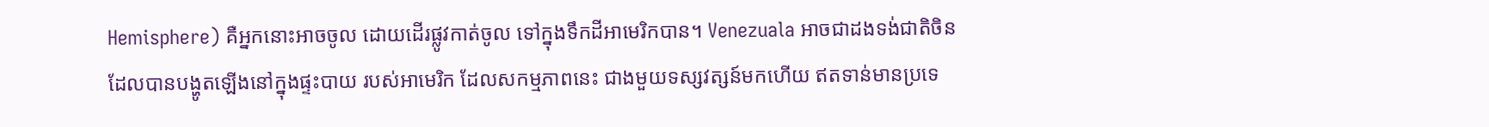Hemisphere) គឺអ្នកនោះអាចចូល ដោយដើរផ្លូវកាត់ចូល ទៅក្នុងទឹកដីអាមេរិកបាន។ Venezuala អាចជាដងទង់ជាតិចិន ដែលបានបង្ហូតឡើងនៅក្នុងផ្ទះបាយ របស់អាមេរិក ដែលសកម្មភាពនេះ ជាងមួយទស្សវត្សន៍មកហើយ ឥតទាន់មានប្រទេ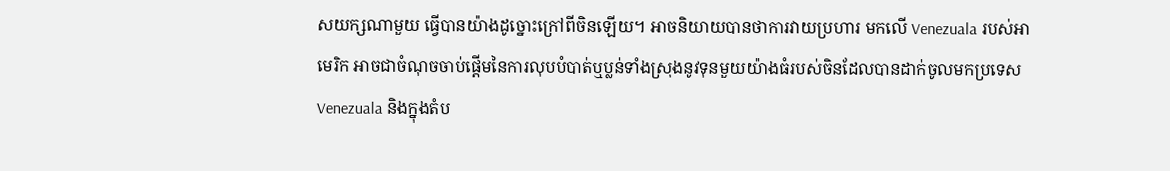សយក្សណាមួយ ធ្វើបានយ៉ាងដូច្នោះក្រៅពីចិនឡើយ។ អាចនិយាយបានថាការវាយប្រហារ មកលើ Venezuala របស់អាមេរិក អាចជាចំណុចចាប់ផ្ដើមនៃការលុបបំបាត់ឬប្លន់ទាំងស្រុងនូវទុនមួយយ៉ាងធំរបស់ចិនដែលបានដាក់ចូលមកប្រទេស Venezuala និងក្នុងតំប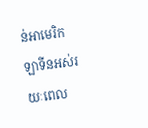ន់អាមេរិកឡាទីនអស់រយៈពេល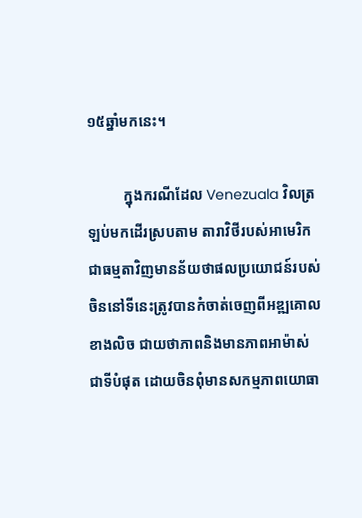១៥ឆ្នាំមកនេះ។

          ក្នុងករណីដែល Venezuala វិលត្រឡប់មកដើរស្របតាម តារាវិថីរបស់អាមេរិក ជាធម្មតាវិញមានន័យថាផលប្រយោជន៍របស់ចិននៅទីនេះត្រូវបានកំចាត់ចេញពីអឌ្ឍគោលខាងលិច ជាយថាភាពនិងមានភាពអាម៉ាស់ជាទីបំផុត ដោយចិនពុំមានសកម្មភាពយោធា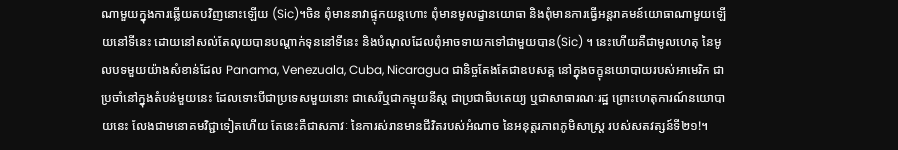ណាមួយក្នុងការឆ្លើយតបវិញនោះឡើយ (Sic)។ចិន ពុំមាននាវាផ្ទុកយន្តហោះ ពុំមានមូលដ្ខានយោធា និងពុំមានការធ្វើអន្តរាគមន៍យោធាណាមួយឡើយនៅទីនេះ ដោយនៅសល់តែលុយបានបណ្ដាក់ទុននៅទីនេះ និងបំណុលដែលពុំអាចទាយកទៅជាមួយបាន(Sic) ។ នេះហើយគឺជាមូលហេតុ នៃមូលបទមួយយ៉ាងសំខាន់ដែល Panama, Venezuala, Cuba, Nicaragua ជានិច្ចតែងតែជាឧបសគ្គ នៅក្នុងចក្ខុនយោបាយរបស់អាមេរិក ជាប្រចាំនៅក្នុងតំបន់មួយនេះ ដែលទោះបីជាប្រទេសមួយនោះ ជាសេរីឬជាកម្មុយនីស្ត ជាប្រជាធិបតេយ្យ ឬជាសាធារណៈរដ្ឋ ព្រោះហេតុការណ៍នយោបាយនេះ លែងជាមនោគមវិជ្ជាទៀតហើយ តែនេះគឺជាសភាវៈ នៃការស់រានមានជីវិតរបស់អំណាច នៃអនុត្តរភាពភូមិសាស្ត្រ របស់សតវត្សន៍ទី២១!។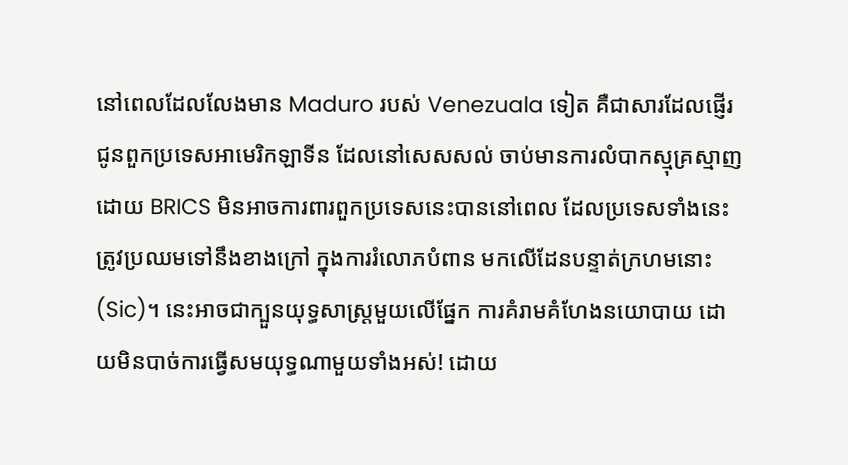នៅពេលដែលលែងមាន Maduro របស់ Venezuala ទៀត គឺជាសារដែលផ្ញើរជូនពួកប្រទេសអាមេរិកឡាទីន ដែលនៅសេសសល់ ចាប់មានការលំបាកស្មុគ្រស្មាញដោយ BRICS មិនអាចការពារពួកប្រទេសនេះបាននៅពេល ដែលប្រទេសទាំងនេះ ត្រូវប្រឈមទៅនឹងខាងក្រៅ ក្នុងការរំលោភបំពាន មកលើដែនបន្ទាត់ក្រហមនោះ(Sic)។ នេះអាចជាក្បួនយុទ្ធសាស្ត្រមួយលើផ្នែក ការគំរាមគំហែងនយោបាយ ដោយមិនបាច់ការធ្វើសមយុទ្ធណាមួយទាំងអស់! ដោយ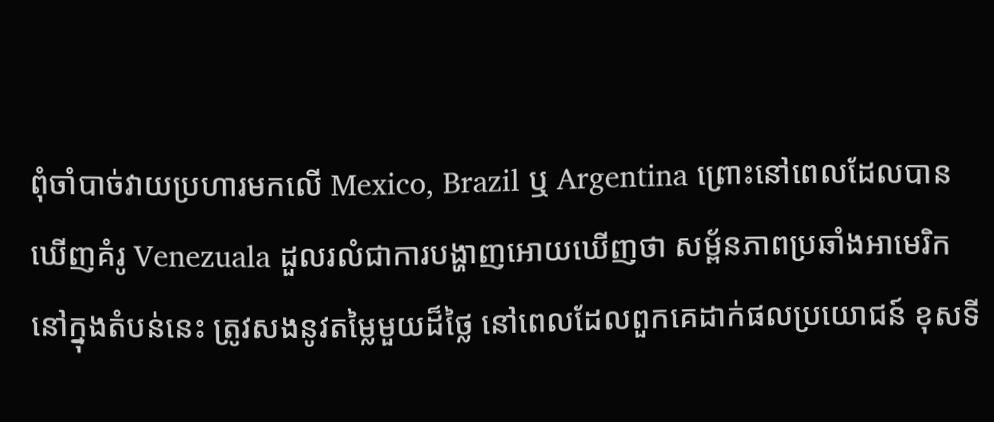ពុំចាំបាច់វាយប្រហារមកលើ Mexico, Brazil ឬ Argentina ព្រោះនៅពេលដែលបានឃើញគំរូ Venezuala ដួលរលំជាការបង្ហាញអោយឃើញថា សម្ព័នភាពប្រឆាំងអាមេរិក នៅក្នុងតំបន់នេះ ត្រូវសងនូវតម្លៃមួយដ៏ថ្លៃ នៅពេលដែលពួកគេដាក់ផលប្រយោជន៍ ខុសទី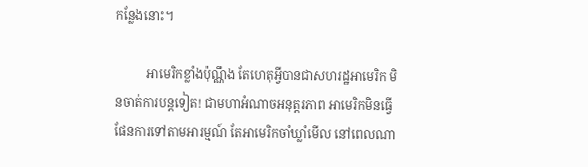កន្លែងនោះ។

          អាមេរិកខ្លាំងប៉ុណ្ណឹង តែហេតុអ្វីបានជាសហរដ្ឋអាមេរិក មិនចាត់ការបន្តទៀត! ជាមហាអំណាចអនុត្តរភាព អាមេរិកមិនធ្វើផែនការទៅតាមអារម្មណ៍ តែអាមេរិកចាំឃ្លាំមើល នៅពេលណា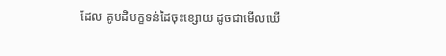ដែល គូបដិបក្ខទន់ដៃចុះខ្សោយ ដូចជាមើលឃើ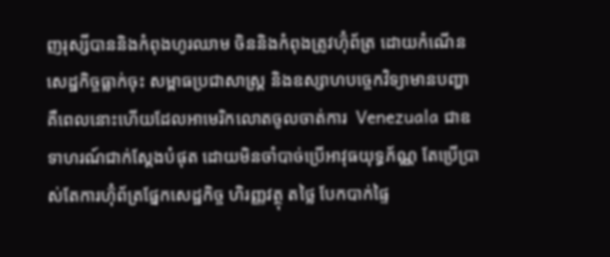ញរុស្សីបាននិងកំពុងហូរឈាម ចិននិងកំពុងត្រូវហ៊ុំព័ត្រ ដោយកំណើនសេដ្ឋកិច្ចធ្លាក់ចុះ សម្ពាធប្រជាសាស្ត្រ និងឧស្សាហបច្ចេកវិទ្យាមានបញ្ហា គឺពេលនោះហើយដែលអាមេរិកលោតចូលចាត់ការ  Venezuala ជាឧទាហរណ៍ជាក់ស្ដែងបំផុត ដោយមិនចាំបាច់ប្រើអាវុធយុទ្ធភ័ណ្ណ តែប្រើប្រាស់តែការហ៊ុំព័ត្រផ្នែកសេដ្ឋកិច្ច ហិរញ្ញវត្ថុ តថ្លៃ បែកបាក់ផ្ទៃ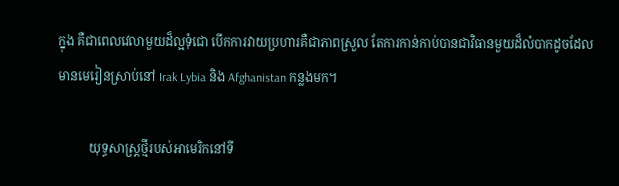ក្នុង គឺជាពេលវេលាមួយដ៏ល្អទុំជោ បើកការវាយប្រហារគឺជាភាពស្រួល តែការកាន់កាប់បានជាវិធានមួយដ៏លំបាកដូចដែលមានមេរៀនស្រាប់នៅ Irak Lybia និង Afghanistan កន្លងមក។

          យុទ្ធសាស្ត្រថ្មីរបស់អាមេរិកនៅទី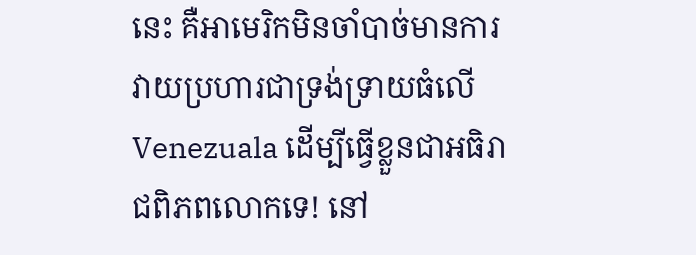នេះ គឺអាមេរិកមិនចាំបាច់មានការវាយប្រហារជាទ្រង់ទ្រាយធំលើ Venezuala ដើម្បីធ្វើខ្លួនជាអធិរាជពិភពលោកទេ! នៅ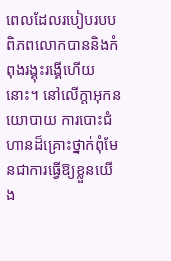ពេលដែលរបៀបរបបពិភពលោកបាននិងកំពុងរង្គុះរង្គើហើយនោះ។ នៅលើក្ដាអុកនយោបាយ ការបោះជំហានដ៏គ្រោះថ្នាក់ពុំមែនជាការធ្វើឱ្យខ្លួនយើង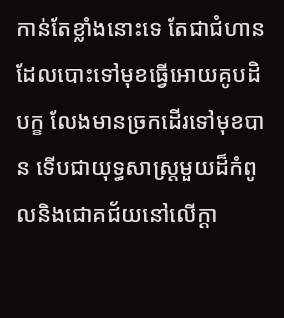កាន់តែខ្លាំងនោះទេ តែជាជំហានដែលបោះទៅមុខធ្វើអោយគូបដិបក្ខ លែងមានច្រកដើរទៅមុខបាន ទើបជាយុទ្ធសាស្ត្រមួយដ៏កំពូលនិងជោគជ័យនៅលើក្ដា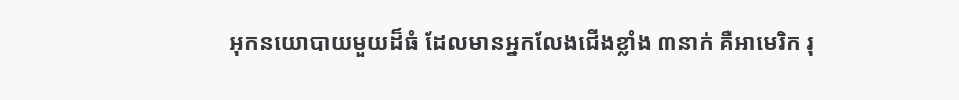អុកនយោបាយមួយដ៏ធំ ដែលមានអ្នកលែងជើងខ្លាំង ៣នាក់ គឺអាមេរិក រុ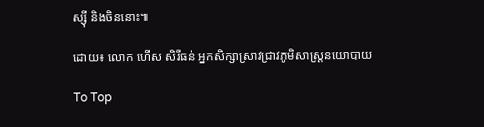ស្ស៊ី និងចិននោះ៕

ដោយ៖ លោក ហើស សិរីធន់ អ្នកសិក្សាស្រាវជ្រាវភូមិសាស្រ្តនយោបាយ

To Top